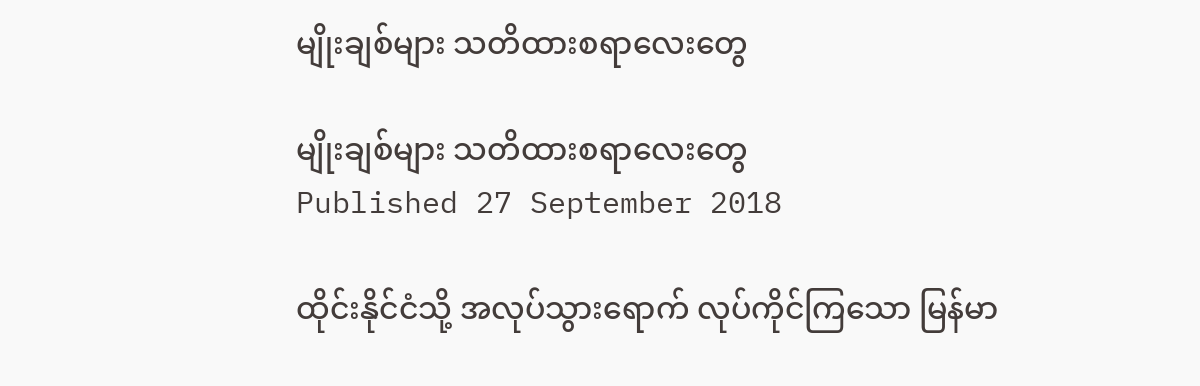မျိုးချစ်များ သတိထားစရာလေးတွေ

မျိုးချစ်များ သတိထားစရာလေးတွေ
Published 27 September 2018

ထိုင်းနိုင်ငံသို့ အလုပ်သွားရောက် လုပ်ကိုင်ကြသော မြန်မာ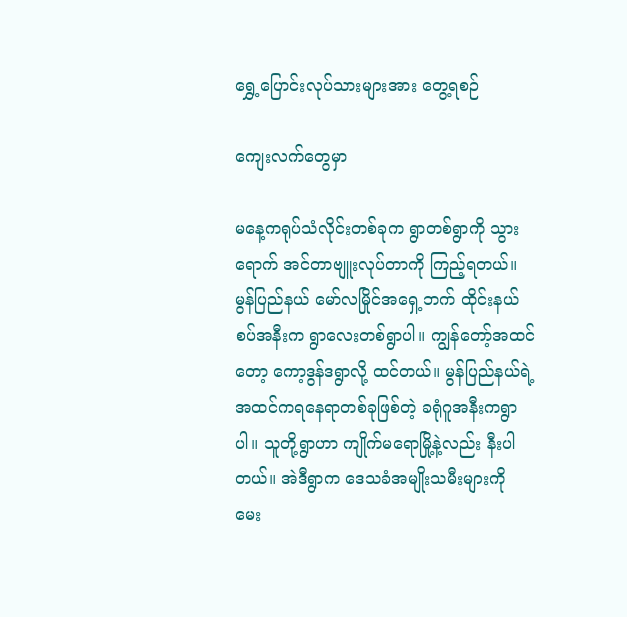ရွှေ့ပြောင်းလုပ်သားများအား တွေ့ရစဉ်

ကျေးလက်တွေမှာ

မနေ့ကရုပ်သံလိုင်းတစ်ခုက ရွာတစ်ရွာကို သွားရောက် အင်တာဗျူးလုပ်တာကို ကြည့်ရတယ်။ မွန်ပြည်နယ် မော်လမြိုင်အရှေ့ဘက် ထိုင်းနယ်စပ်အနီးက ရွာလေးတစ်ရွာပါ။ ကျွန်တော့်အထင်တော့ ကော့ဒွန်ဒရွာလို့ ထင်တယ်။ မွန်ပြည်နယ်ရဲ့ အထင်ကရနေရာတစ်ခုဖြစ်တဲ့ ခရုံဂူအနီးကရွာပါ။ သူတို့ရွာဟာ ကျိုက်မရောမြို့နဲ့လည်း နီးပါတယ်။ အဲဒီရွာက ဒေသခံအမျိုးသမီးများကို မေး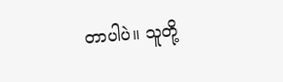တာပါပဲ။ သူတို့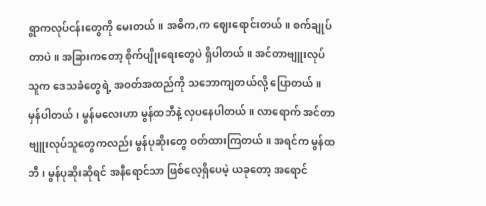ရွာကလုပ်ငန်းတွေကို မေးတယ်။ အဓိက,က ဈေးရောင်းတယ်။ စက်ချုပ်တာပဲ။ အခြားကတော့ စိုက်ပျိုးရေးတွေပဲ ရှိပါတယ်။ အင်တာဗျူးလုပ်သူက ဒေသခံတွေရဲ့ အဝတ်အထည်ကို သဘောကျတယ်လို့ ပြောတယ်။ မှန်ပါတယ်၊ မွန်မလေးဟာ မွန်ထဘီနဲ့ လှပနေပါတယ်။ လာရောက် အင်တာဗျူးလုပ်သူတွေကလည်း မွန်ပုဆိုးတွေ ဝတ်ထားကြတယ်။ အရင်က မွန်ထဘီ၊ မွန်ပုဆိုးဆိုရင် အနီရောင်သာ ဖြစ်လေ့ရှိပေမဲ့ ယခုတော့ အရောင်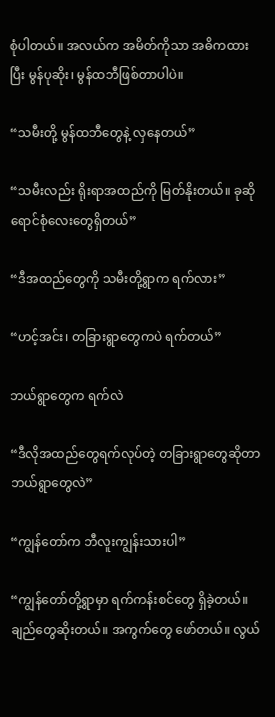စုံပါတယ်။ အလယ်က အမိတ်ကိုသာ အဓိကထားပြီး မွန်ပုဆိုး၊ မွန်ထဘီဖြစ်တာပါပဲ။

“သမီးတို့ မွန်ထဘီတွေနဲ့ လှနေတယ်”

“သမီးလည်း ရိုးရာအထည်ကို မြတ်နိုးတယ်။ ခုဆို ရောင်စုံလေးတွေရှိတယ်”

“ဒီအထည်တွေကို သမီးတို့ရွာက ရက်လား”

“ဟင့်အင်း၊ တခြားရွာတွေကပဲ ရက်တယ်”

ဘယ်ရွာတွေက ရက်လဲ

“ဒီလိုအထည်တွေရက်လုပ်တဲ့ တခြားရွာတွေဆိုတာ ဘယ်ရွာတွေလဲ”

“ကျွန်တော်က ဘီလူးကျွန်းသားပါ”

“ကျွန်တော်တို့ရွာမှာ ရက်ကန်းစင်တွေ ရှိခဲ့တယ်။ ချည်တွေဆိုးတယ်။ အကွက်တွေ ဖော်တယ်။ လွယ်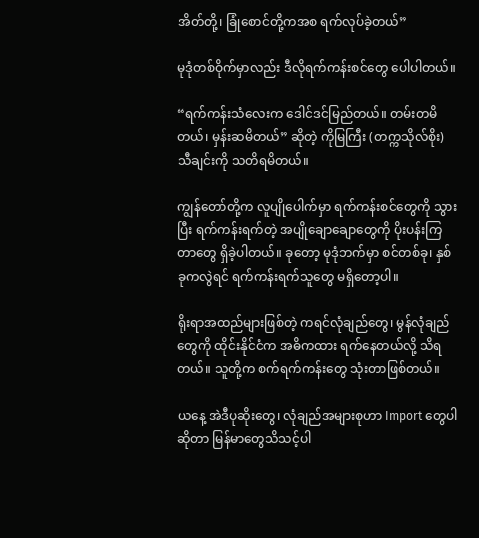အိတ်တို့၊ ခြုံစောင်တို့ကအစ ရက်လုပ်ခဲ့တယ်”

မုဒုံတစ်ဝိုက်မှာလည်း ဒီလိုရက်ကန်းစင်တွေ ပေါပါတယ်။

“ရက်ကန်းသံလေးက ဒေါင်ဒင်မြည်တယ်။ တမ်းတမိတယ်၊ မှန်းဆမိတယ်” ဆိုတဲ့ ကိုမြကြီး (တက္ကသိုလ်စိုး) သီချင်းကို သတိရမိတယ်။

ကျွန်တော်တို့က လူပျိုပေါက်မှာ ရက်ကန်းစင်တွေကို သွားပြီး ရက်ကန်းရက်တဲ့ အပျိုချောချောတွေကို ပိုးပန်းကြတာတွေ ရှိခဲ့ပါတယ်။ ခုတော့ မုဒုံဘက်မှာ စင်တစ်ခု၊ နှစ်ခုကလွဲရင် ရက်ကန်းရက်သူတွေ မရှိတော့ပါ။

ရိုးရာအထည်များဖြစ်တဲ့ ကရင်လုံချည်တွေ၊ မွန်လုံချည်တွေကို ထိုင်းနိုင်ငံက အဓိကထား ရက်နေတယ်လို့ သိရတယ်။ သူတို့က စက်ရက်ကန်းတွေ သုံးတာဖြစ်တယ်။

ယနေ့ အဲဒီပုဆိုးတွေ၊ လုံချည်အများစုဟာ Import တွေပါဆိုတာ မြန်မာတွေသိသင့်ပါ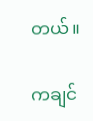တယ်။

ကချင်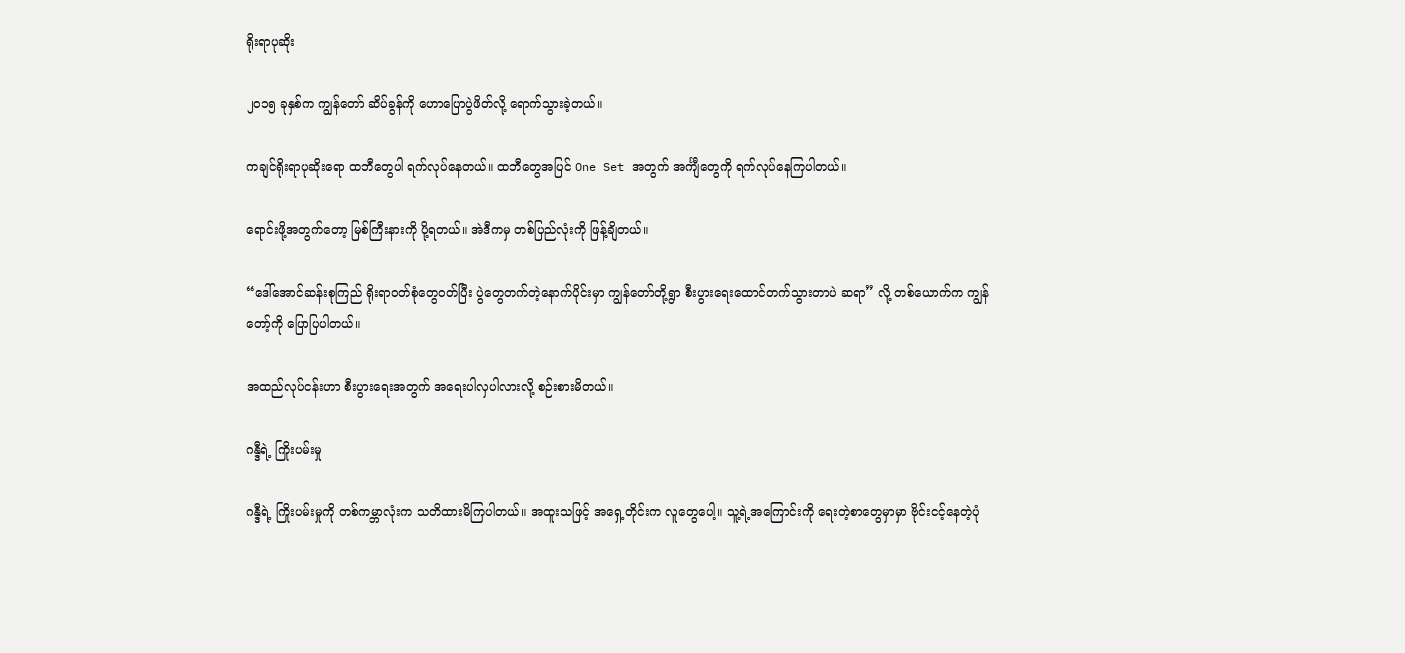ရိုးရာပုဆိုး

၂၀၁၅ ခုနှစ်က ကျွန်တော် ဆိပ်ခွန်ကို ဟောပြောပွဲဖိတ်လို့ ရောက်သွားခဲ့တယ်။

ကချင်ရိုးရာပုဆိုးရော ထဘီတွေပါ ရက်လုပ်နေတယ်။ ထဘီတွေအပြင် One Set အတွက် အင်္ကျီတွေကို ရက်လုပ်နေကြပါတယ်။

ရောင်းဖို့အတွက်တော့ မြစ်ကြီးနားကို ပို့ရတယ်။ အဲဒီကမှ တစ်ပြည်လုံးကို ဖြန့်ချိတယ်။

“ဒေါ်အောင်ဆန်းစုကြည် ရိုးရာဝတ်စုံတွေဝတ်ပြီး ပွဲတွေတက်တဲ့နောက်ပိုင်းမှာ ကျွန်တော်တို့ရွာ စီးပွားရေးထောင်တက်သွားတာပဲ ဆရာ” လို့ တစ်ယောက်က ကျွန်တော့်ကို ပြောပြပါတယ်။

အထည်လုပ်ငန်းဟာ စီးပွားရေးအတွက် အရေးပါလှပါလားလို့ စဉ်းစားမိတယ်။

ဂန္ဒီရဲ့ ကြိုးပမ်းမှု

ဂန္ဒီရဲ့ ကြိုးပမ်းမှုကို တစ်ကမ္ဘာလုံးက သတိထားမိကြပါတယ်။ အထူးသဖြင့် အရှေ့တိုင်းက လူတွေပေါ့။ သူ့ရဲ့အကြောင်းကို ရေးတဲ့စာတွေမှာမှာ ဗိုင်းငင့်နေတဲ့ပုံ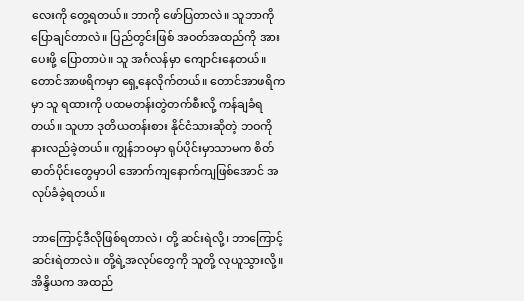လေးကို တွေ့ရတယ်။ ဘာကို ဖော်ပြတာလဲ။ သူဘာကို ပြောချင်တာလဲ။ ပြည်တွင်းဖြစ် အဝတ်အထည်ကို အားပေးဖို့ ပြောတာပဲ။ သူ အင်္ဂလန်မှာ ကျောင်းနေတယ်။ တောင်အာဖရိကမှာ ရှေ့နေလိုက်တယ်။ တောင်အာဖရိကမှာ သူ ရထားကို ပထမတန်းတွဲတက်စီးလို့ ကန်ချခံရတယ်။ သူဟာ ဒုတိယတန်းစား နိုင်ငံသားဆိုတဲ့ ဘဝကို နားလည်ခဲ့တယ်။ ကျွန်ဘဝမှာ ရုပ်ပိုင်းမှာသာမက စိတ်ဓာတ်ပိုင်းတွေမှာပါ အောက်ကျနောက်ကျဖြစ်အောင် အလုပ်ခံခဲ့ရတယ်။

ဘာကြောင့်ဒီလိုဖြစ်ရတာလဲ၊ တို့ ဆင်းရဲလို့၊ ဘာကြောင့် ဆင်းရဲတာလဲ။ တို့ရဲ့အလုပ်တွေကို သူတို့ လုယူသွားလို့။ အိန္ဒိယက အထည်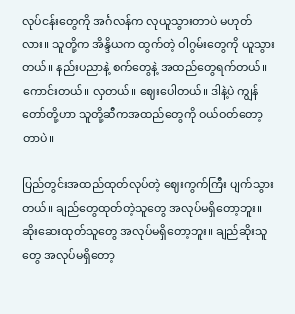လုပ်ငန်းတွေကို အင်္ဂလန်က လုယူသွားတာပဲ မဟုတ်လား။ သူတို့က အိန္ဒိယက ထွက်တဲ့ ဝါဂွမ်းတွေကို ယူသွားတယ်။ နည်းပညာနဲ့ စက်တွေနဲ့ အထည်တွေရက်တယ်။ ကောင်းတယ်။ လှတယ်။ ဈေးပေါတယ်။ ဒါနဲ့ပဲ ကျွန်တော်တို့ဟာ သူတို့ဆီကအထည်တွေကို ဝယ်ဝတ်တော့တာပဲ။

ပြည်တွင်းအထည်ထုတ်လုပ်တဲ့ ဈေးကွက်ကြီး ပျက်သွားတယ်။ ချည်တွေထုတ်တဲ့သူတွေ အလုပ်မရှိတော့ဘူး။ ဆိုးဆေးထုတ်သူတွေ အလုပ်မရှိတော့ဘူး။ ချည်ဆိုးသူတွေ အလုပ်မရှိတော့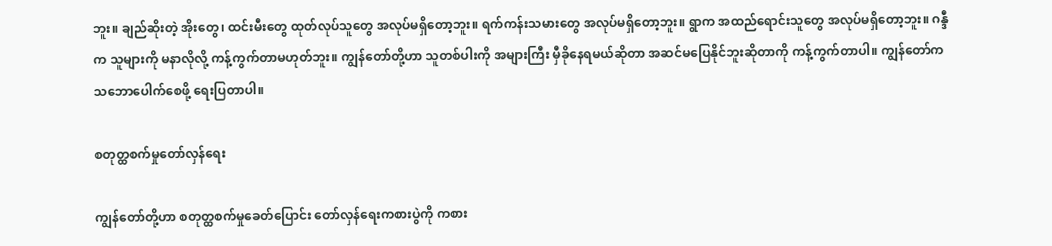ဘူး။ ချည်ဆိုးတဲ့ အိုးတွေ၊ ထင်းမီးတွေ ထုတ်လုပ်သူတွေ အလုပ်မရှိတော့ဘူး။ ရက်ကန်းသမားတွေ အလုပ်မရှိတော့ဘူး။ ရွာက အထည်ရောင်းသူတွေ အလုပ်မရှိတော့ဘူး။ ဂန္ဒီက သူများကို မနာလိုလို့ ကန့်ကွက်တာမဟုတ်ဘူး။ ကျွန်တော်တို့ဟာ သူတစ်ပါးကို အများကြီး မှီခိုနေရမယ်ဆိုတာ အဆင်မပြေနိုင်ဘူးဆိုတာကို ကန့်ကွက်တာပါ။ ကျွန်တော်က သဘောပေါက်စေဖို့ ရေးပြတာပါ။

စတုတ္ထစက်မှုတော်လှန်ရေး

ကျွန်တော်တို့ဟာ စတုတ္ထစက်မှုခေတ်ပြောင်း တော်လှန်ရေးကစားပွဲကို ကစား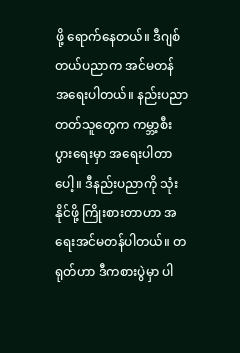ဖို့ ရောက်နေတယ်။ ဒီဂျစ်တယ်ပညာက အင်မတန် အရေးပါတယ်။ နည်းပညာတတ်သူတွေက ကမ္ဘာ့စီးပွားရေးမှာ အရေးပါတာပေါ့။ ဒီနည်းပညာကို သုံးနိုင်ဖို့ ကြိုးစားတာဟာ အရေးအင်မတန်ပါတယ်။ တရုတ်ဟာ ဒီကစားပွဲမှာ ပါ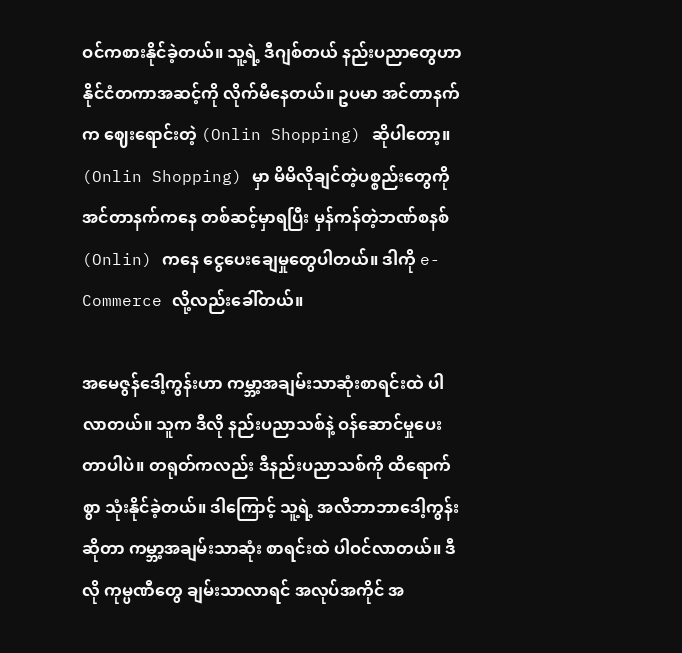ဝင်ကစားနိုင်ခဲ့တယ်။ သူ့ရဲ့ ဒီဂျစ်တယ် နည်းပညာတွေဟာ နိုင်ငံတကာအဆင့်ကို လိုက်မီနေတယ်။ ဥပမာ အင်တာနက်က ဈေးရောင်းတဲ့ (Onlin Shopping) ဆိုပါတော့။ (Onlin Shopping) မှာ မိမိလိုချင်တဲ့ပစ္စည်းတွေကို အင်တာနက်ကနေ တစ်ဆင့်မှာရပြီး မှန်ကန်တဲ့ဘဏ်စနစ် (Onlin) ကနေ ငွေပေးချေမှုတွေပါတယ်။ ဒါကို e-Commerce လို့လည်းခေါ်တယ်။

အမေဇွန်ဒေါ့ကွန်းဟာ ကမ္ဘာ့အချမ်းသာဆုံးစာရင်းထဲ ပါလာတယ်။ သူက ဒီလို နည်းပညာသစ်နဲ့ ဝန်ဆောင်မှုပေးတာပါပဲ။ တရုတ်ကလည်း ဒီနည်းပညာသစ်ကို ထိရောက်စွာ သုံးနိုင်ခဲ့တယ်။ ဒါကြောင့် သူ့ရဲ့ အလီဘာဘာဒေါ့ကွန်းဆိုတာ ကမ္ဘာ့အချမ်းသာဆုံး စာရင်းထဲ ပါဝင်လာတယ်။ ဒီလို ကုမ္ပဏီတွေ ချမ်းသာလာရင် အလုပ်အကိုင် အ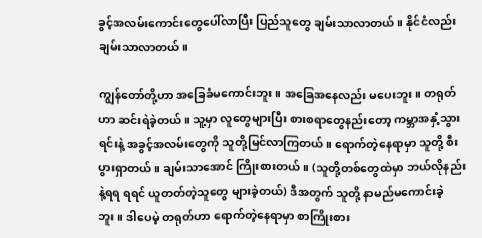ခွင့်အလမ်းကောင်းတွေပေါ်လာပြီး ပြည်သူတွေ ချမ်းသာလာတယ်။ နိုင်ငံလည်း ချမ်းသာလာတယ်။

ကျွန်တော်တို့ဟာ အခြေခံမကောင်းဘူး။ အခြေအနေလည်း မပေးဘူး။ တရုတ်ဟာ ဆင်းရဲခဲ့တယ်။ သူ့မှာ လူတွေများပြီး စားစရာတွေနည်းတော့ ကမ္ဘာအနှံ့သွားရင်းနဲ့ အခွင့်အလမ်းတွေကို သူတို့မြင်လာကြတယ်။ ရောက်တဲ့နေရာမှာ သူတို့ စီးပွားရှာတယ်။ ချမ်းသာအောင် ကြိုးစားတယ်။ (သူတို့တစ်တွေထဲမှာ ဘယ်လိုနည်းနဲ့ရရ ရရင် ယူတတ်တဲ့သူတွေ များခဲ့တယ်) ဒီအတွက် သူတို့ နာမည်မကောင်းခဲ့ဘူး။ ဒါပေမဲ့ တရုတ်ဟာ ရောက်တဲ့နေရာမှာ စာကြိုးစား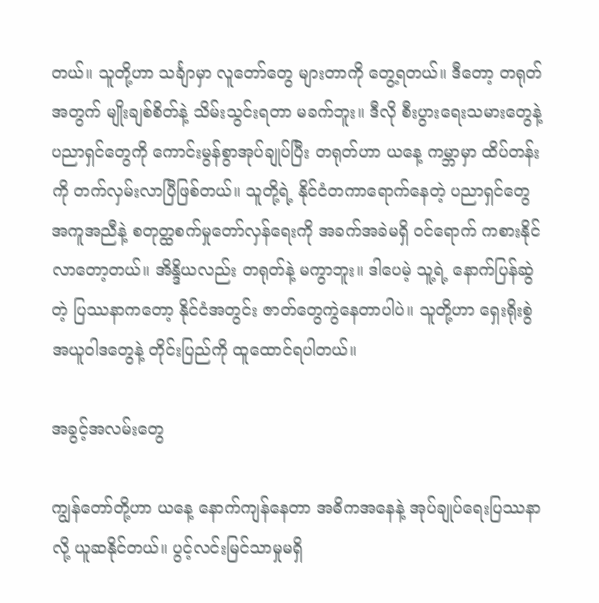တယ်။ သူတို့ဟာ သင်္ချာမှာ လူတော်တွေ များတာကို တွေ့ရတယ်။ ဒီတော့ တရုတ်အတွက် မျိုးချစ်စိတ်နဲ့ သိမ်းသွင်းရတာ မခက်ဘူး။ ဒီလို စီးပွားရေးသမားတွေနဲ့ ပညာရှင်တွေကို ကောင်းမွန်စွာအုပ်ချုပ်ပြီး တရုတ်ဟာ ယနေ့ ကမ္ဘာမှာ ထိပ်တန်းကို တက်လှမ်းလာပြီဖြစ်တယ်။ သူတို့ရဲ့ နိုင်ငံတကာရောက်နေတဲ့ ပညာရှင်တွေအကူအညီနဲ့ စတုတ္ထစက်မှုတော်လှန်ရေးကို အခက်အခဲမရှိ ဝင်ရောက် ကစားနိုင်လာတော့တယ်။ အိန္ဒိယလည်း တရုတ်နဲ့ မကွာဘူး။ ဒါပေမဲ့ သူ့ရဲ့ နောက်ပြန်ဆွဲတဲ့ ပြဿနာကတော့ နိုင်ငံအတွင်း ဇာတ်တွေကွဲနေတာပါပဲ။ သူတို့ဟာ ရှေးရိုးစွဲအယူဝါဒတွေနဲ့ တိုင်းပြည်ကို ထူထောင်ရပါတယ်။

အခွင့်အလမ်းတွေ

ကျွန်တော်တို့ဟာ ယနေ့ နောက်ကျန်နေတာ အဓိကအနေနဲ့ အုပ်ချုပ်ရေးပြဿနာလို့ ယူဆနိုင်တယ်။ ပွင့်လင်းမြင်သာမှုမရှိ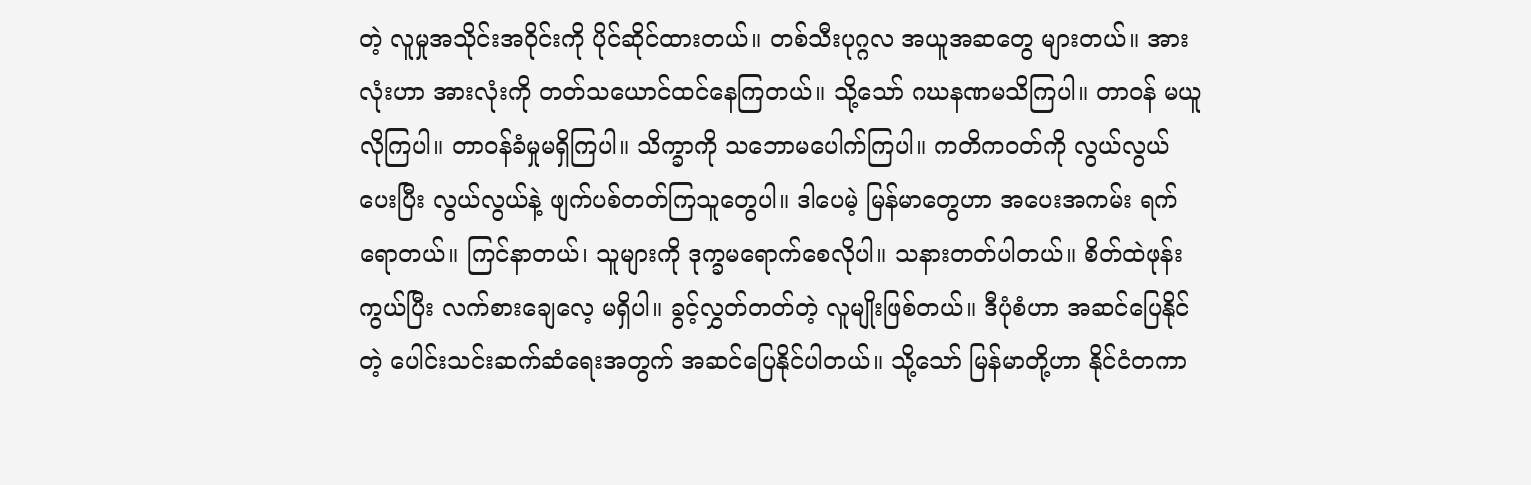တဲ့ လူမှုအသိုင်းအဝိုင်းကို ပိုင်ဆိုင်ထားတယ်။ တစ်သီးပုဂ္ဂလ အယူအဆတွေ များတယ်။ အားလုံးဟာ အားလုံးကို တတ်သယောင်ထင်နေကြတယ်။ သို့သော် ဂဃနဏမသိကြပါ။ တာဝန် မယူလိုကြပါ။ တာဝန်ခံမှုမရှိကြပါ။ သိက္ခာကို သဘောမပေါက်ကြပါ။ ကတိကဝတ်ကို လွယ်လွယ်ပေးပြီး လွယ်လွယ်နဲ့ ဖျက်ပစ်တတ်ကြသူတွေပါ။ ဒါပေမဲ့ မြန်မာတွေဟာ အပေးအကမ်း ရက်ရောတယ်။ ကြင်နာတယ်၊ သူများကို ဒုက္ခမရောက်စေလိုပါ။ သနားတတ်ပါတယ်။ စိတ်ထဲဖုန်းကွယ်ပြီး လက်စားချေလေ့ မရှိပါ။ ခွင့်လွှတ်တတ်တဲ့ လူမျိုးဖြစ်တယ်။ ဒီပုံစံဟာ အဆင်ပြေနိုင်တဲ့ ပေါင်းသင်းဆက်ဆံရေးအတွက် အဆင်ပြေနိုင်ပါတယ်။ သို့သော် မြန်မာတို့ဟာ နိုင်ငံတကာ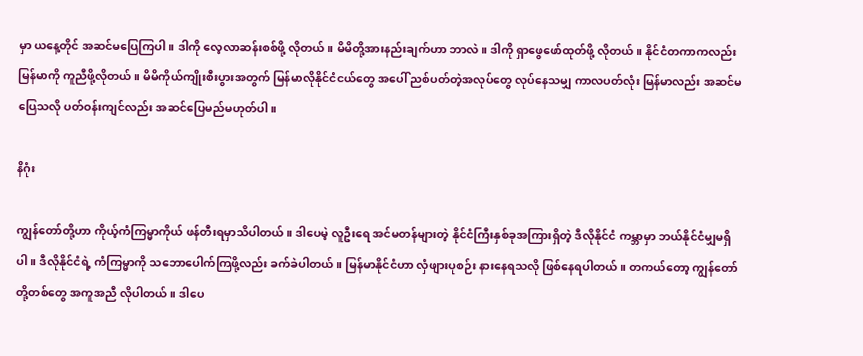မှာ ယနေ့တိုင် အဆင်မပြေကြပါ။ ဒါကို လေ့လာဆန်းစစ်ဖို့ လိုတယ်။ မိမိတို့အားနည်းချက်ဟာ ဘာလဲ။ ဒါကို ရှာဖွေဖော်ထုတ်ဖို့ လိုတယ်။ နိုင်ငံတကာကလည်း မြန်မာကို ကူညီဖို့လိုတယ်။ မိမိကိုယ်ကျိုးစီးပွားအတွက် မြန်မာလိုနိုင်ငံငယ်တွေ အပေါ် ညစ်ပတ်တဲ့အလုပ်တွေ လုပ်နေသမျှ ကာလပတ်လုံး မြန်မာလည်း အဆင်မပြေသလို ပတ်ဝန်းကျင်လည်း အဆင်ပြေမည်မဟုတ်ပါ။

နိဂုံး

ကျွန်တော်တို့ဟာ ကိုယ့်ကံကြမ္မာကိုယ် ဖန်တီးရမှာသိပါတယ်။ ဒါပေမဲ့ လူဦးရေ အင်မတန်များတဲ့ နိုင်ငံကြီးနှစ်ခုအကြားရှိတဲ့ ဒီလိုနိုင်ငံ ကမ္ဘာမှာ ဘယ်နိုင်ငံမျှမရှိပါ။ ဒီလိုနိုင်ငံရဲ့ ကံကြမ္မာကို သဘောပေါက်ကြဖို့လည်း ခက်ခဲပါတယ်။ မြန်မာနိုင်ငံဟာ လှံဖျားပုစဉ်း နားနေရသလို ဖြစ်နေရပါတယ်။ တကယ်တော့ ကျွန်တော်တို့တစ်တွေ အကူအညီ လိုပါတယ်။ ဒါပေ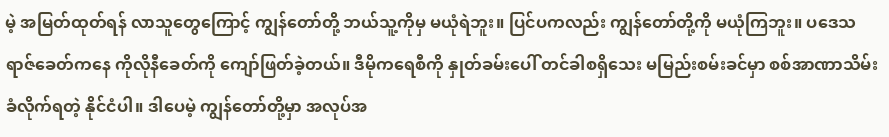မဲ့ အမြတ်ထုတ်ရန် လာသူတွေကြောင့် ကျွန်တော်တို့ ဘယ်သူ့ကိုမှ မယုံရဲဘူး။ ပြင်ပကလည်း ကျွန်တော်တို့ကို မယုံကြဘူး။ ပဒေသရာဇ်ခေတ်ကနေ ကိုလိုနီခေတ်ကို ကျော်ဖြတ်ခဲ့တယ်။ ဒီမိုကရေစီကို နှုတ်ခမ်းပေါ် တင်ခါစရှိသေး မမြည်းစမ်းခင်မှာ စစ်အာဏာသိမ်းခံလိုက်ရတဲ့ နိုင်ငံပါ။ ဒါပေမဲ့ ကျွန်တော်တို့မှာ အလုပ်အ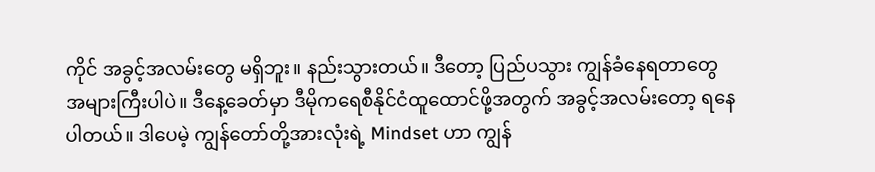ကိုင် အခွင့်အလမ်းတွေ မရှိဘူး။ နည်းသွားတယ်။ ဒီတော့ ပြည်ပသွား ကျွန်ခံနေရတာတွေ အများကြီးပါပဲ။ ဒီနေ့ခေတ်မှာ ဒီမိုကရေစီနိုင်ငံထူထောင်ဖို့အတွက် အခွင့်အလမ်းတော့ ရနေပါတယ်။ ဒါပေမဲ့ ကျွန်တော်တို့အားလုံးရဲ့ Mindset ဟာ ကျွန်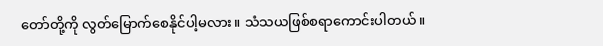တော်တို့ကို လွတ်မြောက်စေနိုင်ပါ့မလား။ သံသယဖြစ်စရာကောင်းပါတယ်။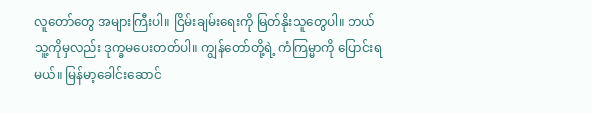လူတော်တွေ အများကြီးပါ။ ငြိမ်းချမ်းရေးကို မြတ်နိုးသူတွေပါ။ ဘယ်သူ့ကိုမှလည်း ဒုက္ခမပေးတတ်ပါ။ ကျွန်တော်တို့ရဲ့ ကံကြမ္မာကို ပြောင်းရမယ်။ မြန်မာ့ခေါင်းဆောင်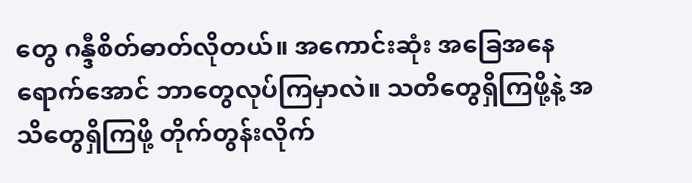တွေ ဂန္ဒီစိတ်ဓာတ်လိုတယ်။ အကောင်းဆုံး အခြေအနေရောက်အောင် ဘာတွေလုပ်ကြမှာလဲ။ သတိတွေရှိကြဖို့နဲ့ အသိတွေရှိကြဖို့ တိုက်တွန်းလိုက်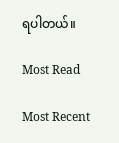ရပါတယ်။

Most Read

Most Recent